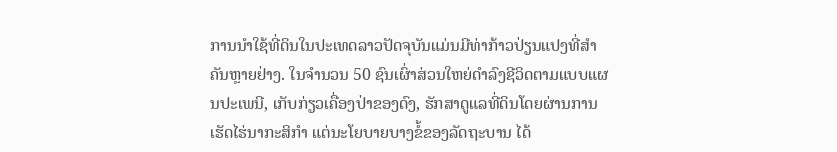ການນຳໃຊ້ທີ່ດິນໃນປະເທດລາວປັດຈຸບັນແມ່ນມີທ່າກ້າວປ່ຽນແປງທີ່ສຳຄັນຫຼາຍຢ່າງ. ໃນຈຳນວນ 50 ຊົນເຜົ່າສ່ວນໃຫຍ່ດຳລົງຊີວິດຕາມແບບແຜນປະເພນີ, ເກັບກ່ຽວເຄື່ອງປ່າຂອງດົງ, ຮັກສາດູແລທີ່ດິນໂດຍຜ່ານການເຮັດໄຮ່ນາກະສິກຳ ແຕ່ນະໂຍບາຍບາງຂໍ້ຂອງລັດຖະບານ ໄດ້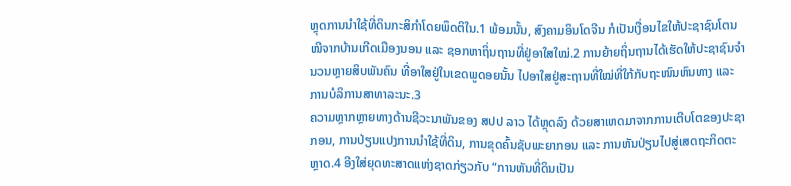ຫຼຸດການນຳໃຊ້ທີ່ດິນກະສິກຳໂດຍພຶດຕິໃນ.1 ພ້ອມນັ້ນ, ສົງຄາມອິນໂດຈີນ ກໍເປັນເງື່ອນໄຂໃຫ້ປະຊາຊົນໂຕນໜີຈາກບ້ານເກີດເມືອງນອນ ແລະ ຊອກຫາຖິ່ນຖານທີ່ຢູ່ອາໃສໃໝ່.2 ການຍ້າຍຖິ່ນຖານໄດ້ເຮັດໃຫ້ປະຊາຊົນຈຳນວນຫຼາຍສິບພັນຄົນ ທີ່ອາໃສຢູ່ໃນເຂດພູດອຍນັ້ນ ໄປອາໃສຢູ່ສະຖານທີ່ໃໝ່ທີ່ໃກ້ກັບຖະໜົນຫົນທາງ ແລະ ການບໍລິການສາທາລະນະ.3
ຄວາມຫຼາກຫຼາຍທາງດ້ານຊີວະນາພັນຂອງ ສປປ ລາວ ໄດ້ຫຼຸດລົງ ດ້ວຍສາເຫດມາຈາກການເຕີບໂຕຂອງປະຊາກອນ, ການປ່ຽນແປງການນໍາໃຊ້ທີ່ດິນ, ການຂຸດຄົ້ນຊັບພະຍາກອນ ແລະ ການຫັນປ່ຽນໄປສູ່ເສດຖະກິດຕະຫຼາດ.4 ອີງໃສ່ຍຸດທະສາດແຫ່ງຊາດກ່ຽວກັບ “ການຫັນທີ່ດິນເປັນ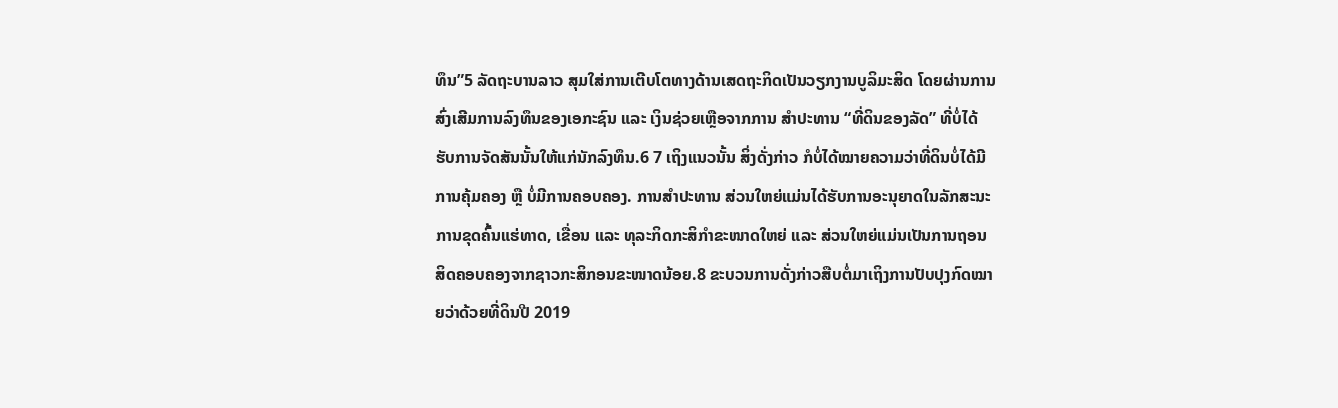ທຶນ”5 ລັດຖະບານລາວ ສຸມໃສ່ການເຕີບໂຕທາງດ້ານເສດຖະກິດເປັນວຽກງານບູລິມະສິດ ໂດຍຜ່ານການສົ່ງເສີມການລົງທຶນຂອງເອກະຊົນ ແລະ ເງິນຊ່ວຍເຫຼືອຈາກການ ສຳປະທານ “ທີ່ດິນຂອງລັດ” ທີ່ບໍ່ໄດ້ຮັບການຈັດສັນນັ້ນໃຫ້ແກ່ນັກລົງທຶນ.6 7 ເຖິງແນວນັ້ນ ສິ່ງດັ່ງກ່າວ ກໍບໍ່ໄດ້ໝາຍຄວາມວ່າທີ່ດິນບໍ່ໄດ້ມີການຄຸ້ມຄອງ ຫຼື ບໍ່ມີການຄອບຄອງ. ການສຳປະທານ ສ່ວນໃຫຍ່ແມ່ນໄດ້ຮັບການອະນຸຍາດໃນລັກສະນະການຂຸດຄົ້ນແຮ່ທາດ, ເຂື່ອນ ແລະ ທຸລະກິດກະສິກຳຂະໜາດໃຫຍ່ ແລະ ສ່ວນໃຫຍ່ແມ່ນເປັນການຖອນສິດຄອບຄອງຈາກຊາວກະສິກອນຂະໜາດນ້ອຍ.8 ຂະບວນການດັ່ງກ່າວສືບຕໍ່ມາເຖິງການປັບປຸງກົດໝາຍວ່າດ້ວຍທີ່ດິນປີ 2019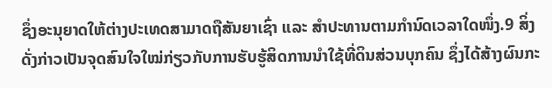ຊຶ່ງອະນຸຍາດໃຫ້ຕ່າງປະເທດສາມາດຖືສັນຍາເຊົ່າ ແລະ ສຳປະທານຕາມກຳນົດເວລາໃດໜຶ່ງ.9 ສິ່ງດັ່ງກ່າວເປັນຈຸດສົນໃຈໃໝ່ກ່ຽວກັບການຮັບຮູ້ສິດການນຳໃຊ້ທີ່ດິນສ່ວນບຸກຄົນ ຊຶ່ງໄດ້ສ້າງຜົນກະ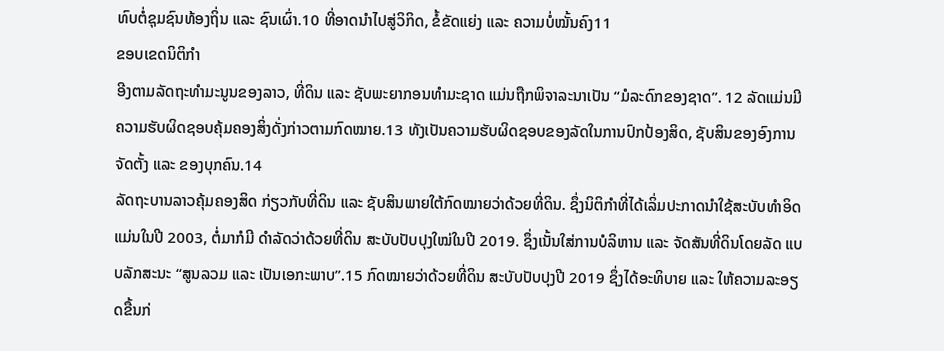ທົບຕໍ່ຊຸມຊົນທ້ອງຖິ່ນ ແລະ ຊົນເຜົ່າ.10 ທີ່ອາດນຳໄປສູ່ວິກິດ, ຂໍ້ຂັດແຍ່ງ ແລະ ຄວາມບໍ່ໝັ້ນຄົງ11
ຂອບເຂດນິຕິກຳ
ອີງຕາມລັດຖະທຳມະນູນຂອງລາວ, ທີ່ດິນ ແລະ ຊັບພະຍາກອນທຳມະຊາດ ແມ່ນຖືກພິຈາລະນາເປັນ “ມໍລະດົກຂອງຊາດ”. 12 ລັດແມ່ນມີຄວາມຮັບຜິດຊອບຄຸ້ມຄອງສິ່ງດັ່ງກ່າວຕາມກົດໝາຍ.13 ທັງເປັນຄວາມຮັບຜິດຊອບຂອງລັດໃນການປົກປ້ອງສິດ, ຊັບສິນຂອງອົງການຈັດຕັ້ງ ແລະ ຂອງບຸກຄົນ.14
ລັດຖະບານລາວຄຸ້ມຄອງສິດ ກ່ຽວກັບທີ່ດິນ ແລະ ຊັບສິນພາຍໃຕ້ກົດໝາຍວ່າດ້ວຍທີ່ດິນ. ຊຶ່ງນິຕິກຳທີ່ໄດ້ເລິ່ມປະກາດນຳໃຊ້ສະບັບທຳອິດແມ່ນໃນປີ 2003, ຕໍ່ມາກໍມີ ດຳລັດວ່າດ້ວຍທີ່ດິນ ສະບັບປັບປຸງໃໝ່ໃນປີ 2019. ຊຶ່ງເນັ້ນໃສ່ການບໍລິຫານ ແລະ ຈັດສັນທີ່ດິນໂດຍລັດ ແບບລັກສະນະ “ສູນລວມ ແລະ ເປັນເອກະພາບ”.15 ກົດໝາຍວ່າດ້ວຍທີ່ດິນ ສະບັບປັບປຸງປີ 2019 ຊຶ່ງໄດ້ອະທິບາຍ ແລະ ໃຫ້ຄວາມລະອຽດຂື້ນກ່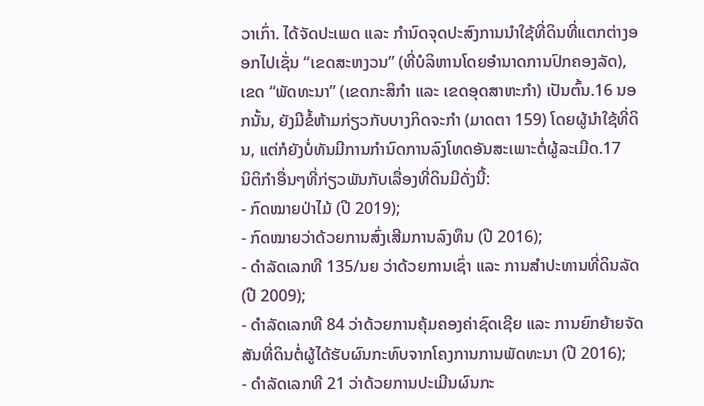ວາເກົ່າ. ໄດ້ຈັດປະເພດ ແລະ ກຳນົດຈຸດປະສົງການນຳໃຊ້ທີ່ດິນທີ່ແຕກຕ່າງອອກໄປເຊັ່ນ “ເຂດສະຫງວນ” (ທີ່ບໍລິຫານໂດຍອຳນາດການປົກຄອງລັດ), ເຂດ “ພັດທະນາ” (ເຂດກະສິກຳ ແລະ ເຂດອຸດສາຫະກຳ) ເປັນຕົ້ນ.16 ນອກນັ້ນ, ຍັງມີຂໍ້ຫ້າມກ່ຽວກັບບາງກິດຈະກຳ (ມາດຕາ 159) ໂດຍຜູ້ນຳໃຊ້ທີ່ດິນ, ແຕ່ກໍຍັງບໍ່ທັນມີການກຳນົດການລົງໂທດອັນສະເພາະຕໍ່ຜູ້ລະເມີດ.17
ນິຕິກຳອື່ນໆທີ່ກ່ຽວພັນກັບເລື່ອງທີ່ດິນມີດັ່ງນີ້:
- ກົດໝາຍປ່າໄມ້ (ປີ 2019);
- ກົດໝາຍວ່າດ້ວຍການສົ່ງເສີມການລົງທຶນ (ປີ 2016);
- ດຳລັດເລກທີ 135/ນຍ ວ່າດ້ວຍການເຊົ່າ ແລະ ການສຳປະທານທີ່ດິນລັດ (ປີ 2009);
- ດຳລັດເລກທີ 84 ວ່າດ້ວຍການຄຸ້ມຄອງຄ່າຊົດເຊີຍ ແລະ ການຍົກຍ້າຍຈັດສັນທີ່ດິນຕໍ່ຜູ້ໄດ້ຮັບຜົນກະທົບຈາກໂຄງການການພັດທະນາ (ປີ 2016);
- ດຳລັດເລກທີ 21 ວ່າດ້ວຍການປະເມີນຜົນກະ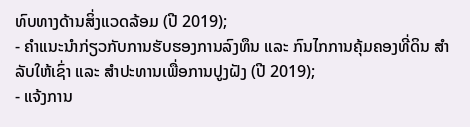ທົບທາງດ້ານສິ່ງແວດລ້ອມ (ປີ 2019);
- ຄຳແນະນຳກ່ຽວກັບການຮັບຮອງການລົງທຶນ ແລະ ກົນໄກການຄຸ້ມຄອງທີ່ດິນ ສຳລັບໃຫ້ເຊົ່າ ແລະ ສຳປະທານເພື່ອການປູງຝັງ (ປີ 2019);
- ແຈ້ງການ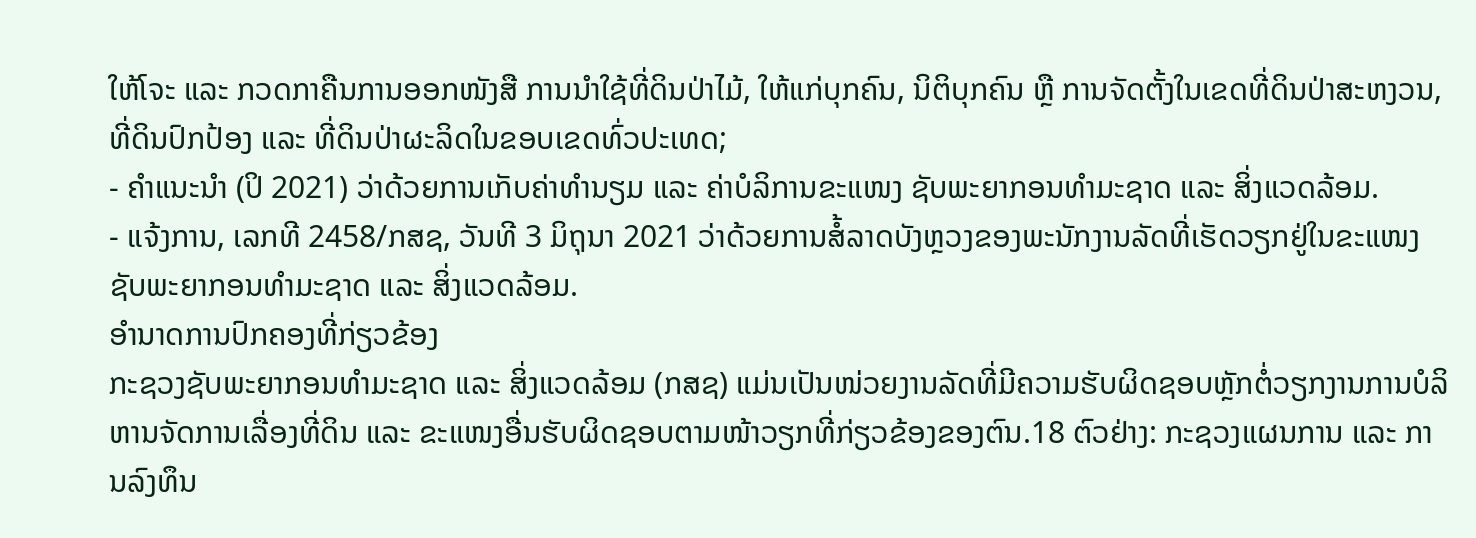ໃຫ້ໂຈະ ແລະ ກວດກາຄືນການອອກໜັງສື ການນຳໃຊ້ທີ່ດິນປ່າໄມ້, ໃຫ້ແກ່ບຸກຄົນ, ນິຕິບຸກຄົນ ຫຼື ການຈັດຕັ້ງໃນເຂດທີ່ດິນປ່າສະຫງວນ, ທີ່ດິນປົກປ້ອງ ແລະ ທີ່ດິນປ່າຜະລິດໃນຂອບເຂດທົ່ວປະເທດ;
- ຄຳແນະນຳ (ປິ 2021) ວ່າດ້ວຍການເກັບຄ່າທຳນຽມ ແລະ ຄ່າບໍລິການຂະແໜງ ຊັບພະຍາກອນທຳມະຊາດ ແລະ ສິ່ງແວດລ້ອມ.
- ແຈ້ງການ, ເລກທີ 2458/ກສຊ, ວັນທີ 3 ມິຖຸນາ 2021 ວ່າດ້ວຍການສໍ້ລາດບັງຫຼວງຂອງພະນັກງານລັດທີ່ເຮັດວຽກຢູ່ໃນຂະແໜງຊັບພະຍາກອນທຳມະຊາດ ແລະ ສິ່ງແວດລ້ອມ.
ອຳນາດການປົກຄອງທີ່ກ່ຽວຂ້ອງ
ກະຊວງຊັບພະຍາກອນທຳມະຊາດ ແລະ ສິ່ງແວດລ້ອມ (ກສຊ) ແມ່ນເປັນໜ່ວຍງານລັດທີ່ມີຄວາມຮັບຜິດຊອບຫຼັກຕໍ່ວຽກງານການບໍລິຫານຈັດການເລື່ອງທີ່ດິນ ແລະ ຂະແໜງອື່ນຮັບຜິດຊອບຕາມໜ້າວຽກທີ່ກ່ຽວຂ້ອງຂອງຕົນ.18 ຕົວຢ່າງ: ກະຊວງແຜນການ ແລະ ການລົງທຶນ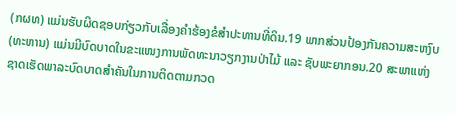(ກຜທ) ແມ່ນຮັບຜິດຊອບກ່ຽວກັບເລື່ອງຄຳຮ້ອງຂໍສຳປະທານທີ່ດິນ.19 ພາກສ່ວນປ້ອງກັນຄວາມສະຫງົບ(ທະຫານ) ແມ່ນມີບົດບາດໃນຂະແໜງການພັດທະນາວຽກງານປ່າໄມ້ ແລະ ຊັບພະຍາກອນ.20 ສະພາແຫ່ງຊາດເຮັດພາລະບົດບາດສຳຄັນໃນການຕິດຕາມກວດ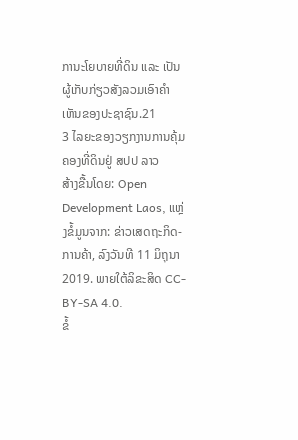ການະໂຍບາຍທີ່ດິນ ແລະ ເປັນຜູ້ເກັບກ່ຽວສັງລວມເອົາຄຳເຫັນຂອງປະຊາຊົນ.21
3 ໄລຍະຂອງວຽກງານການຄຸ້ມຄອງທີ່ດິນຢູ່ ສປປ ລາວ
ສ້າງຂື້ນໂດຍ: Open Development Laos, ແຫຼ່ງຂໍ້ມູນຈາກ: ຂ່າວເສດຖະກິດ-ການຄ້າ, ລົງວັນທີ 11 ມິຖຸນາ 2019. ພາຍໃຕ້ລິຂະສິດ CC-BY-SA 4.0.
ຂໍ້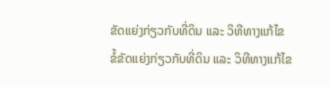ຂັດແຍ່ງກ່ຽວກັບທີ່ດິນ ແລະ ວິທີທາງແກ້ໄຂ
ຂໍ້ຂັດແຍ່ງກ່ຽວກັບທີ່ດິນ ແລະ ວິທີທາງແກ້ໄຂ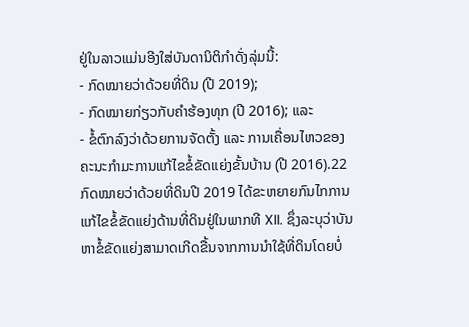ຢູ່ໃນລາວແມ່ນອີງໃສ່ບັນດານິຕິກຳດັ່ງລຸ່ມນີ້:
- ກົດໝາຍວ່າດ້ວຍທີ່ດິນ (ປີ 2019);
- ກົດໝາຍກ່ຽວກັບຄຳຮ້ອງທຸກ (ປີ 2016); ແລະ
- ຂໍ້ຕົກລົງວ່າດ້ວຍການຈັດຕັ້ງ ແລະ ການເຄື່ອນໄຫວຂອງຄະນະກຳມະການແກ້ໄຂຂໍ້ຂັດແຍ່ງຂັ້ນບ້ານ (ປີ 2016).22
ກົດໝາຍວ່າດ້ວຍທີ່ດິນປີ 2019 ໄດ້ຂະຫຍາຍກົນໄກການແກ້ໄຂຂໍ້ຂັດແຍ່ງດ້ານທີ່ດິນຢູ່ໃນພາກທີ XII. ຊຶ່ງລະບຸວ່າບັນຫາຂໍ້ຂັດແຍ່ງສາມາດເກີດຂື້ນຈາກການນຳໃຊ້ທີ່ດິນໂດຍບໍ່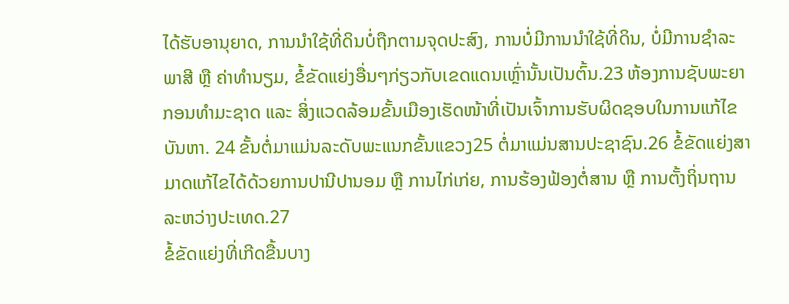ໄດ້ຮັບອານຸຍາດ, ການນຳໃຊ້ທີ່ດິນບໍ່ຖືກຕາມຈຸດປະສົງ, ການບໍ່ມີການນຳໃຊ້ທີ່ດິນ, ບໍ່ມີການຊຳລະພາສີ ຫຼື ຄ່າທຳນຽມ, ຂໍ້ຂັດແຍ່ງອື່ນໆກ່ຽວກັບເຂດແດນເຫຼົ່ານັ້ນເປັນຕົ້ນ.23 ຫ້ອງການຊັບພະຍາກອນທຳມະຊາດ ແລະ ສິ່ງແວດລ້ອມຂັ້ນເມືອງເຮັດໜ້າທີ່ເປັນເຈົ້າການຮັບຜິດຊອບໃນການແກ້ໄຂບັນຫາ. 24 ຂັ້ນຕໍ່ມາແມ່ນລະດັບພະແນກຂັ້ນແຂວງ25 ຕໍ່ມາແມ່ນສານປະຊາຊົນ.26 ຂໍ້ຂັດແຍ່ງສາມາດແກ້ໄຂໄດ້ດ້ວຍການປານີປານອມ ຫຼື ການໄກ່ເກ່ຍ, ການຮ້ອງຟ້ອງຕໍ່ສານ ຫຼື ການຕັ້ງຖິ່ນຖານລະຫວ່າງປະເທດ.27
ຂໍ້ຂັດແຍ່ງທີ່ເກີດຂື້ນບາງ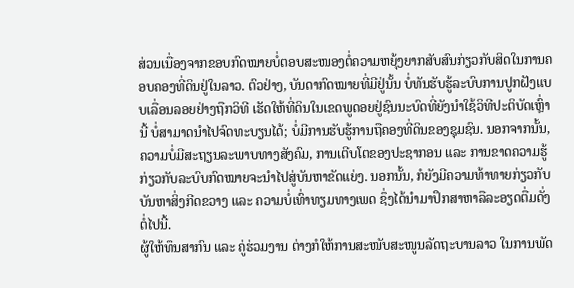ສ່ວນເນື່ອງຈາກຂອບກົດໝາຍບໍ່ຕອບສະໜອງຕໍ່ຄວາມຫຍຸ້ງຍາກສັບສົນກ່ຽວກັບສິດໃນການຄອບຄອງທີ່ດິນຢູ່ໃນລາວ. ຕົວຢ່າງ, ບັນດາກົດໝາຍທີ່ມີຢູ່ນັ້ນ ບໍ່ທັນຮັບຮູ້ລະບົບການປູກຝັງແບບເລື່ອນລອຍຢ່າງຖືກວິທີ ເຮັດໃຫ້ທີ່ດິນໃນເຂດພູດອຍຢູ່ຊົນນະບົດທີ່ຍັງນໍາໃຊ້ວິທີປະຕິບັດເຫຼົ່ານີ້ ບໍ່ສາມາດນຳໄປຈົດທະບຽນໄດ້; ບໍ່ມີການຮັບຮູ້ການຖືຄອງທີ່ດິນຂອງຊຸມຊົນ. ນອກຈາກນັ້ນ, ຄວາມບໍ່ມີສະຖຽນລະພາບທາງສັງຄົມ, ການເຕີບໂຕຂອງປະຊາກອນ ແລະ ການຂາດຄວາມຮູ້ກ່ຽວກັບລະບົບກົດໝາຍຈະນຳໄປສູ່ບັນຫາຂັດແຍ່ງ. ນອກນັ້ນ, ກໍຍັງມີຄວາມທ້າທາຍກ່ຽວກັບບັນຫາສິ່ງກີດຂວາງ ແລະ ຄວາມບໍ່ເທົ່າທຽມທາງເພດ ຊຶ່ງໄດ້ນຳມາປຶກສາຫາລືລະອຽດຕື່ມດັ່ງຕໍ່ໄປນີ້.
ຜູ້ໃຫ້ທຶນສາກົນ ແລະ ຄູ່ຮ່ວມງານ ຕ່າງກໍໃຫ້ການສະໜັບສະໜູນລັດຖະບານລາວ ໃນການພັດ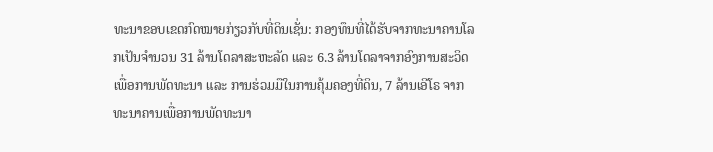ທະນາຂອບເຂດກົດໝາຍກ່ຽວກັບທີ່ດິນເຊັ່ນ: ກອງທຶນທີ່ໄດ້ຮັບຈາກທະນາຄານໂລກເປັນຈຳນວນ 31 ລ້ານໂດລາສະຫະລັດ ແລະ 6.3 ລ້ານໂດລາຈາກອົງການສະວິດເພື່ອການພັດທະນາ ແລະ ການຮ່ວມມືໃນການຄຸ້ມຄອງທີ່ດິນ, 7 ລ້ານເອີໂຣ ຈາກທະນາຄານເພື່ອການພັດທະນາ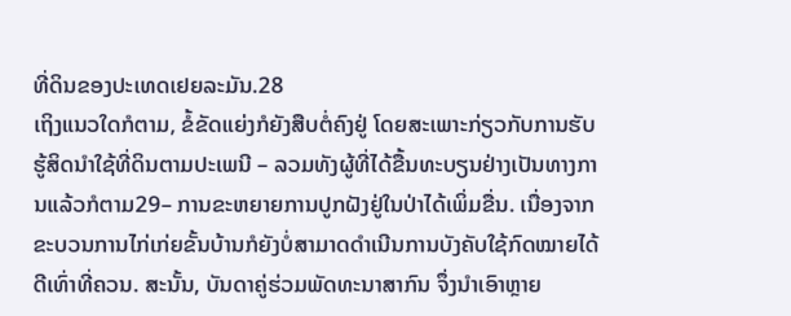ທີ່ດິນຂອງປະເທດເຢຍລະມັນ.28
ເຖິງແນວໃດກໍຕາມ, ຂໍ້ຂັດແຍ່ງກໍຍັງສືບຕໍ່ຄົງຢູ່ ໂດຍສະເພາະກ່ຽວກັບການຮັບຮູ້ສິດນຳໃຊ້ທີ່ດິນຕາມປະເພນີ – ລວມທັງຜູ້ທີ່ໄດ້ຂື້ນທະບຽນຢ່າງເປັນທາງການແລ້ວກໍຕາມ29– ການຂະຫຍາຍການປູກຝັງຢູ່ໃນປ່າໄດ້ເພິ່ມຂື່ນ. ເນື່ອງຈາກຂະບວນການໄກ່ເກ່ຍຂັ້ນບ້ານກໍຍັງບໍ່ສາມາດດຳເນີນການບັງຄັບໃຊ້ກົດໝາຍໄດ້ດີເທົ່າທີ່ຄວນ. ສະນັ້ນ, ບັນດາຄູ່ຮ່ວມພັດທະນາສາກົນ ຈຶ່ງນຳເອົາຫຼາຍ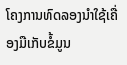ໂຄງການທົດລອງນຳໃຊ້ເຄື່ອງມືເກັບຂໍ້ມູນ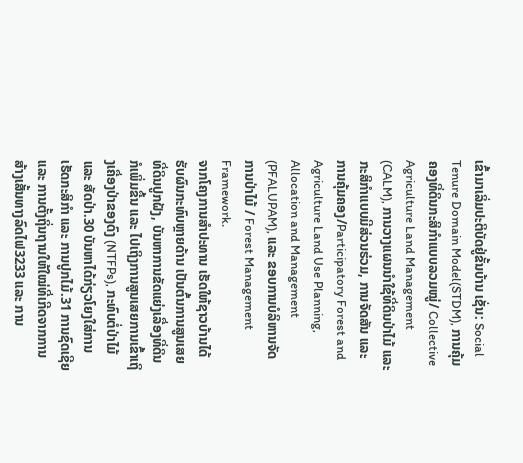ເຂົ້າມາເລິ່ມປະຕິບັດຢູ່ຂັ້ນບ້ານ ເຊັ່ນ: Social Tenure Domain Model(STDM), ການຄຸ້ມຄອງທີ່ດິນກະສິກຳແບບລວມໝູ່/ Collective Agriculture Land Management (CALM), ການວາງແຜນນຳໃຊ້ທີ່ດິນປ່າໄມ້ ແລະ ກະສິກຳແບບມີສ່ວນຮ່ວມ, ການຈັດສັນ ແລະ ການຄຸ້ມຄອງ/Participatory Forest and Agriculture Land Use Planning, Allocation and Management (PFALUPAM), ແລະ ຂອບການບໍລິຫານຈັດການປ່າໄມ້ / Forest Management Framework.
ຈາກໂຄງການສຳປະທານ ເຮັດໃຫ້ຊາວບ້ານໄດ້ຮັບຜົນກະທົບຫຼາຍດ້ານ ເປັນຕົ້ນການສູນເສຍທີ່ດິນປູກຝັງ, ບັນຫາການຂັດແຍ່ງເລື່ອງທີ່ດິນກໍເພິ່ມຂື້ນ ແລະ ໄປເຖິງການສູນເສຍການເຂົ້າເຖິງເຄື່ອງປ່າຂອງດົງ (NTFPs), ກະທົບຕໍ່ປ່າໄມ້ ແລະ ສັດປ່າ.30 ບັນຫາໄດ້ກ່ຽວໂຍງໃສ່ການເຮັດກະສິກຳ ແລະ ການປູກໄມ້.31 ການຊົດເຊີຍ ແລະ ການຕັ້ງຖິ່ນຖານໃຫ້ໃໝ່ທີ່ເກີດຈາກການສ້າງເສັ້ນທາງລົດໄຟ3233 ແລະ ການ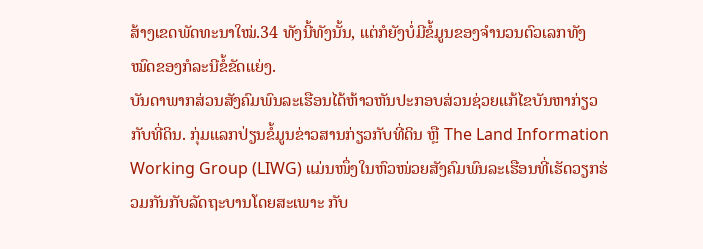ສ້າງເຂດພັດທະນາໃໝ່.34 ທັງນີ້ທັງນັ້ນ, ແຕ່ກໍຍັງບໍ່ມີຂໍ້ມູນຂອງຈຳນວນຕົວເລກທັງໝົດຂອງກໍລະນີຂໍ້ຂັດແຍ່ງ.
ບັນດາພາກສ່ວນສັງຄົມພົນລະເຮືອນໄດ້ຫ້າວຫັນປະກອບສ່ວນຊ່ວຍແກ້ໄຂບັນຫາກ່ຽວກັບທີ່ດິນ. ກຸ່ມແລກປ່ຽນຂໍ້ມູນຂ່າວສານກ່ຽວກັບທີ່ດິນ ຫຼື The Land Information Working Group (LIWG) ແມ່ນໜຶ່ງໃນຫົວໜ່ວຍສັງຄົມພົນລະເຮືອນທີ່ເຮັດວຽກຮ່ວມກັນກັບລັດຖະບານໂດຍສະເພາະ ກັບ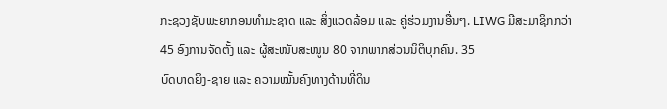ກະຊວງຊັບພະຍາກອນທຳມະຊາດ ແລະ ສິ່ງແວດລ້ອມ ແລະ ຄູ່ຮ່ວມງານອື່ນໆ. LIWG ມີສະມາຊິກກວ່າ 45 ອົງການຈັດຕັ້ງ ແລະ ຜູ້ສະໜັບສະໜູນ 80 ຈາກພາກສ່ວນນິຕິບຸກຄົນ. 35
ບົດບາດຍິງ-ຊາຍ ແລະ ຄວາມໝັ້ນຄົງທາງດ້ານທີ່ດິນ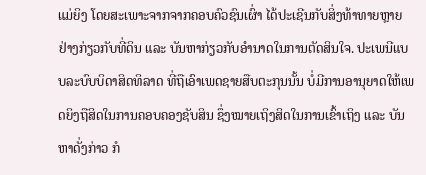ແມ່ຍິງ ໂດຍສະເພາະຈາກຈາກຄອບຄົວຊົນເຜົ່າ ໄດ້ປະເຊີນກັບສິ່ງທ້າທາຍຫຼາຍຢ່າງກ່ຽວກັບທີ່ດິນ ແລະ ບັນຫາກ່ຽວກັບອຳນາດໃນການຕັດສິນໃຈ. ປະເພນີແບບລະບົບບິດາສິດທິລາດ ທີ່ຖືເອົາເພດຊາຍສືບຕະກຸນນັ້ນ ບໍ່ມີການອານຸຍາດໃຫ້ເພດຍິງຖືສິດໃນການຄອບຄອງຊັບສິນ ຊຶ່ງໝາຍເຖິງສິດໃນການເຂົ້າເຖິງ ແລະ ບັນຫາດັ່ງກ່າວ ກໍ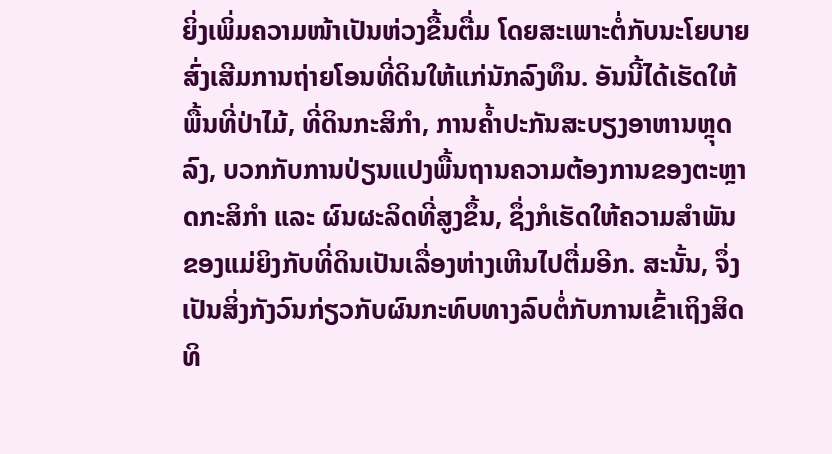ຍິ່ງເພິ່ມຄວາມໜ້າເປັນຫ່ວງຂື້ນຕື່ມ ໂດຍສະເພາະຕໍ່ກັບນະໂຍບາຍສົ່ງເສີມການຖ່າຍໂອນທີ່ດິນໃຫ້ແກ່ນັກລົງທຶນ. ອັນນີ້ໄດ້ເຮັດໃຫ້ພື້ນທີ່ປ່າໄມ້, ທີ່ດິນກະສິກໍາ, ການຄໍ້າປະກັນສະບຽງອາຫານຫຼຸດລົງ, ບວກກັບການປ່ຽນແປງພື້ນຖານຄວາມຕ້ອງການຂອງຕະຫຼາດກະສິກໍາ ແລະ ຜົນຜະລິດທີ່ສູງຂຶ້ນ, ຊຶ່ງກໍເຮັດໃຫ້ຄວາມສໍາພັນຂອງແມ່ຍິງກັບທີ່ດິນເປັນເລື່ອງຫ່າງເຫີນໄປຕື່ມອີກ. ສະນັ້ນ, ຈຶ່ງເປັນສິ່ງກັງວົນກ່ຽວກັບຜົນກະທົບທາງລົບຕໍ່ກັບການເຂົ້າເຖິງສິດທິ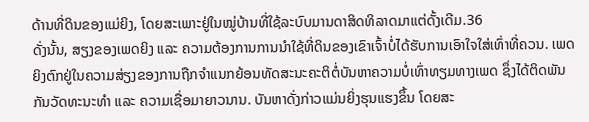ດ້ານທີ່ດິນຂອງແມ່ຍິງ, ໂດຍສະເພາະຢູ່ໃນໝູ່ບ້ານທີ່ໃຊ້ລະບົບມານດາສິດທິລາດມາແຕ່ດັ້ງເດີມ.36
ດັ່ງນັ້ນ, ສຽງຂອງເພດຍິງ ແລະ ຄວາມຕ້ອງການການນໍາໃຊ້ທີ່ດິນຂອງເຂົາເຈົ້າບໍ່ໄດ້ຮັບການເອົາໃຈໃສ່ເທົ່າທີ່ຄວນ. ເພດຍິງຕົກຢູ່ໃນຄວາມສ່ຽງຂອງການຖືກຈຳແນກຍ້ອນທັດສະນະຄະຕິຕໍ່ບັນຫາຄວາມບໍ່ເທົ່າທຽມທາງເພດ ຊຶ່ງໄດ້ຕິດພັນກັນວັດທະນະທຳ ແລະ ຄວາມເຊື່ອມາຍາວນານ. ບັນຫາດັ່ງກ່າວແມ່ນຍິ່ງຮຸນແຮງຂຶ້ນ ໂດຍສະ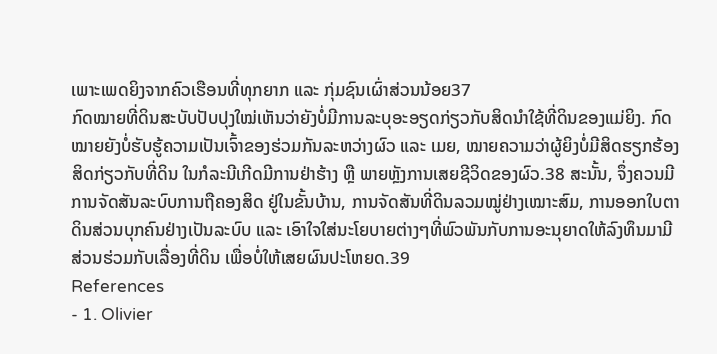ເພາະເພດຍິງຈາກຄົວເຮືອນທີ່ທຸກຍາກ ແລະ ກຸ່ມຊົນເຜົ່າສ່ວນນ້ອຍ37
ກົດໝາຍທີ່ດິນສະບັບປັບປຸງໃໝ່ເຫັນວ່າຍັງບໍ່ມີການລະບຸອະອຽດກ່ຽວກັບສິດນຳໃຊ້ທີ່ດິນຂອງແມ່ຍິງ. ກົດໝາຍຍັງບໍ່ຮັບຮູ້ຄວາມເປັນເຈົ້າຂອງຮ່ວມກັນລະຫວ່າງຜົວ ແລະ ເມຍ, ໝາຍຄວາມວ່າຜູ້ຍິງບໍ່ມີສິດຮຽກຮ້ອງສິດກ່ຽວກັບທີ່ດິນ ໃນກໍລະນີເກີດມີການຢ່າຮ້າງ ຫຼື ພາຍຫຼັງການເສຍຊີວິດຂອງຜົວ.38 ສະນັ້ນ, ຈຶ່ງຄວນມີການຈັດສັນລະບົບການຖືຄອງສິດ ຢູ່ໃນຂັ້ນບ້ານ, ການຈັດສັນທີ່ດິນລວມໝູ່ຢ່າງເໝາະສົມ, ການອອກໃບຕາດິນສ່ວນບຸກຄົນຢ່າງເປັນລະບົບ ແລະ ເອົາໃຈໃສ່ນະໂຍບາຍຕ່າງໆທີ່ພົວພັນກັບການອະນຸຍາດໃຫ້ລົງທຶນມາມີສ່ວນຮ່ວມກັບເລື່ອງທີ່ດິນ ເພື່ອບໍ່ໃຫ້ເສຍຜົນປະໂຫຍດ.39
References
- 1. Olivier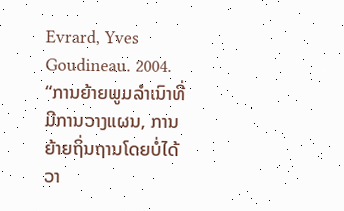Evrard, Yves Goudineau. 2004. “ການຍ້າຍພູມລຳເນົາທີ່ມີການວາງແຜນ, ການຍ້າຍຖິ່ນຖານໂດຍບໍ່ໄດ້ວາ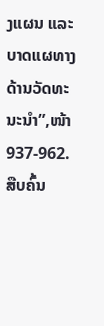ງແຜນ ແລະ ບາດແຜທາງດ້ານວັດທະນະນຳ”,ໜ້າ 937-962. ສືບຄົ້ນ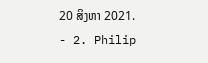20 ສິງຫາ 2021.
- 2. Philip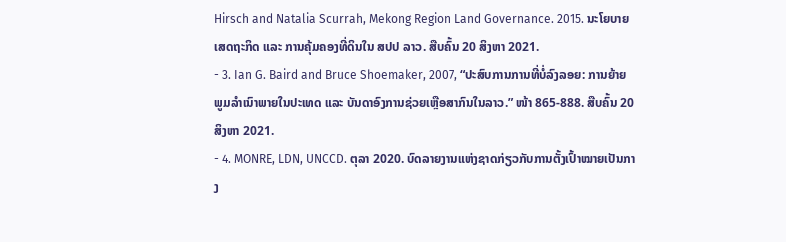Hirsch and Natalia Scurrah, Mekong Region Land Governance. 2015. ນະໂຍບາຍເສດຖະກິດ ແລະ ການຄຸ້ມຄອງທີ່ດິນໃນ ສປປ ລາວ. ສືບຄົ້ນ 20 ສິງຫາ 2021.
- 3. Ian G. Baird and Bruce Shoemaker, 2007, “ປະສົບການການທີ່ບໍ່ລົງລອຍ: ການຍ້າຍພູມລຳເນົາພາຍໃນປະເທດ ແລະ ບັນດາອົງການຊ່ວຍເຫຼືອສາກົນໃນລາວ.” ໜ້າ 865-888. ສືບຄົ້ນ 20 ສິງຫາ 2021.
- 4. MONRE, LDN, UNCCD. ຕຸລາ 2020. ບົດລາຍງານແຫ່ງຊາດກ່ຽວກັບການຕັ້ງເປົ້າໝາຍເປັນກາງ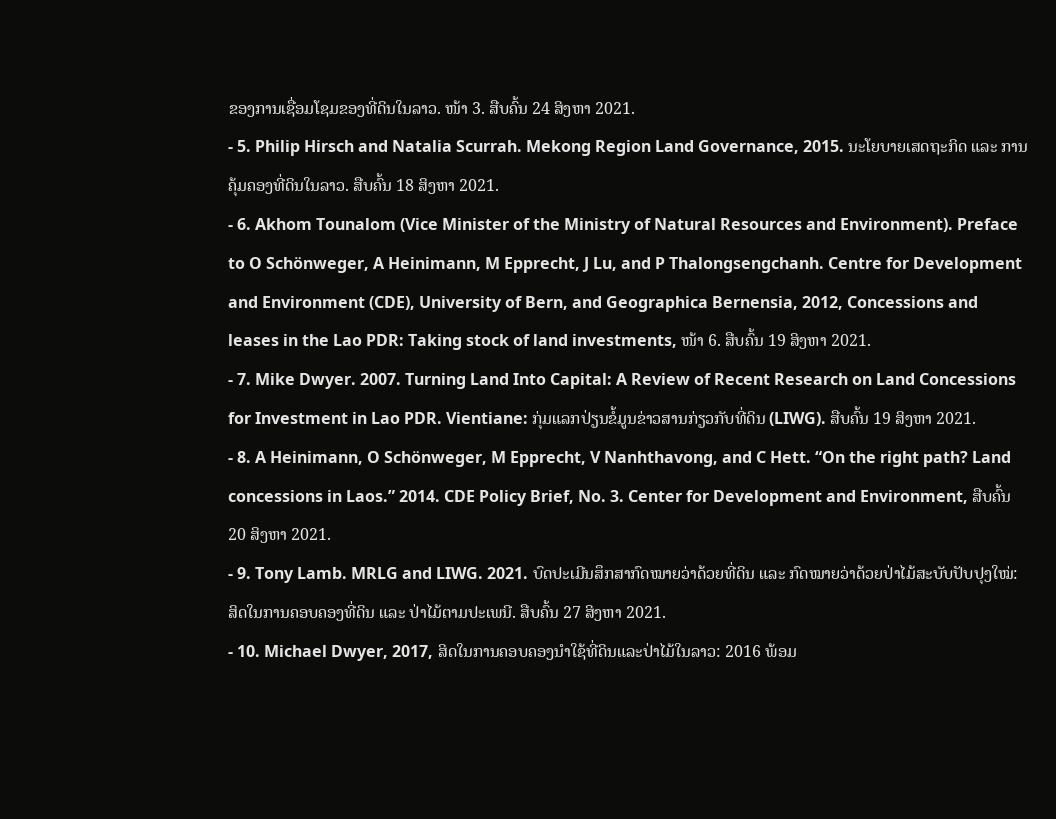ຂອງການເຊື່ອມໂຊມຂອງທີ່ດິນໃນລາວ. ໜ້າ 3. ສືບຄົ້ນ 24 ສິງຫາ 2021.
- 5. Philip Hirsch and Natalia Scurrah. Mekong Region Land Governance, 2015. ນະໂຍບາຍເສດຖະກິດ ແລະ ການຄຸ້ມຄອງທີ່ດິນໃນລາວ. ສືບຄົ້ນ 18 ສິງຫາ 2021.
- 6. Akhom Tounalom (Vice Minister of the Ministry of Natural Resources and Environment). Preface to O Schönweger, A Heinimann, M Epprecht, J Lu, and P Thalongsengchanh. Centre for Development and Environment (CDE), University of Bern, and Geographica Bernensia, 2012, Concessions and leases in the Lao PDR: Taking stock of land investments, ໜ້າ 6. ສືບຄົ້ນ 19 ສິງຫາ 2021.
- 7. Mike Dwyer. 2007. Turning Land Into Capital: A Review of Recent Research on Land Concessions for Investment in Lao PDR. Vientiane: ກຸ່ມແລກປ່ຽນຂໍ້ມູນຂ່າວສານກ່ຽວກັບທີ່ດິນ (LIWG). ສືບຄົ້ນ 19 ສິງຫາ 2021.
- 8. A Heinimann, O Schönweger, M Epprecht, V Nanhthavong, and C Hett. “On the right path? Land concessions in Laos.” 2014. CDE Policy Brief, No. 3. Center for Development and Environment, ສືບຄົ້ນ 20 ສິງຫາ 2021.
- 9. Tony Lamb. MRLG and LIWG. 2021. ບົດປະເມີນສຶກສາກົດໝາຍວ່າດ້ວຍທີ່ດິນ ແລະ ກົດໝາຍວ່າດ້ວຍປ່າໄມ້ສະບັບປັບປຸງໃໝ່: ສິດໃນການຄອບຄອງທີ່ດິນ ແລະ ປ່າໄມ້ຕາມປະເພນີ. ສືບຄົ້ນ 27 ສິງຫາ 2021.
- 10. Michael Dwyer, 2017, ສິດໃນການຄອບຄອງນຳໃຊ້ທີ່ດິນແລະປ່າໄມ້ໃນລາວ: 2016 ພ້ອມ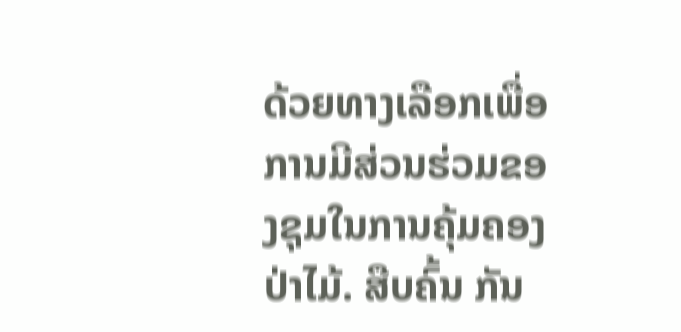ດ້ວຍທາງເລືອກເພື່ອການມີສ່ວນຮ່ວມຂອງຊຸມໃນການຄຸ້ມຄອງປ່າໄມ້. ສືບຄົ້ນ ກັນ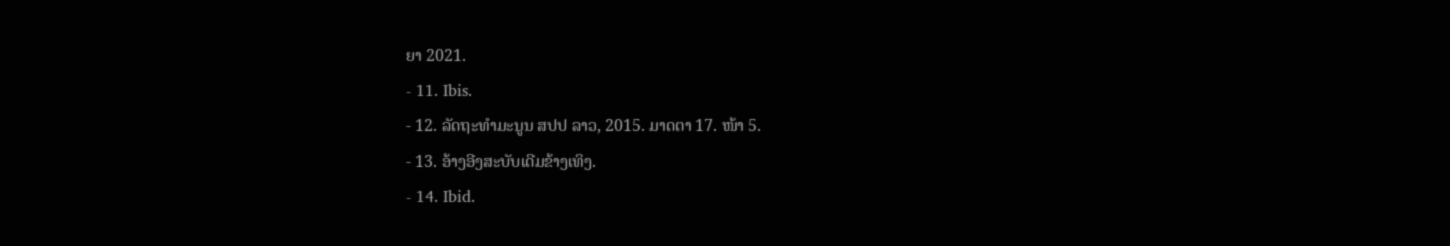ຍາ 2021.
- 11. Ibis.
- 12. ລັດຖະທຳມະນູນ ສປປ ລາວ, 2015. ມາດຕາ 17. ໜ້າ 5.
- 13. ອ້າງອີງສະບັບເດີມຂ້າງເທິງ.
- 14. Ibid.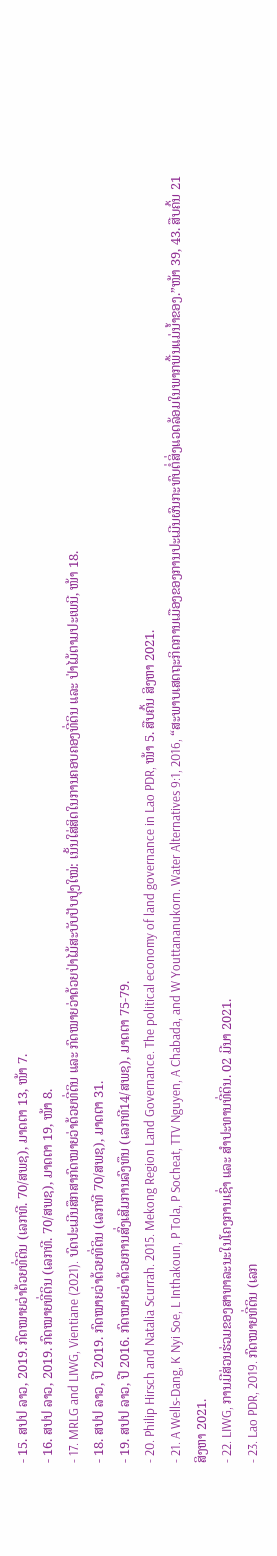- 15. ສປປ ລາວ, 2019. ກົດໝາຍວ່າດ້ວຍທີ່ດິນ (ເລກທີ. 70/ສພຊ), ມາດຕາ 13, ໜ້າ 7.
- 16. ສປປ ລາວ, 2019. ກົດໝາຍທີ່ດິນ (ເລກທີ. 70/ສພຊ), ມາດຕາ 19, ໜ້າ 8.
- 17. MRLG and LIWG, Vientiane (2021). ບົດປະເມີນສຶກສາກົດໝາຍວ່າດ້ວຍທີ່ດິນ ແລະ ກົດໝາຍວ່າດ້ວຍປ່າໄມ້ສະບັບປັບປຸງໃໝ່: ເນັ້ນໃສ່ສິດໃນການຄອບຄອງທີ່ດິນ ແລະ ປ່າໄມ້ຕາມປະເພນີ, ໜ້າ 18.
- 18. ສປປ ລາວ, ປີ 2019. ກົດໝາຍວ່າດ້ວຍທີ່ດິນ (ເລກທີ 70/ສພຊ), ມາດຕາ 31.
- 19. ສປປ ລາວ, ປີ 2016. ກົດໝາຍວ່າດ້ວຍການສົ່ງເສີມການລົງທຶນ (ເລກທີ14/ສພຊ), ມາດຕາ 75-79.
- 20. Philip Hirsch and Natalia Scurrah. 2015. Mekong Region Land Governance. The political economy of land governance in Lao PDR, ໜ້າ 5. ສືບຄົ້ນ ສິງຫາ 2021.
- 21. A Wells-Dang, K Nyi Soe, L Inthakoun, P Tola, P Socheat, TTV Nguyen, A Chabada, and W Youttananukorn. Water Alternatives 9:1, 2016, “ສະພາບເສດຖະກິດການເມືອງຂອງການປະເມີນຜົນກະທົບຕໍ່ສິ່ງແວດລ້ອມໃນພາກພື້ນແມ່ນ້ຳຂອງ.”ໜ້າ 39, 43. ສືບຄົ້ນ 21 ສິງຫາ 2021.
- 22. LIWG, ການມີສ່ວນຮ່ວມຂອງສາທາລະນະໃນໂຄງການເຊົ່າ ແລະ ສຳປະທານທີ່ດິນ. 02 ມີນາ 2021.
- 23. Lao PDR, 2019. ກົດໝາຍທີ່ດິນ (ເລກ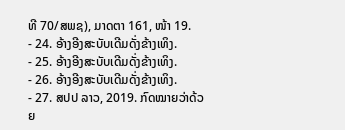ທີ 70/ສພຊ), ມາດຕາ 161, ໜ້າ 19.
- 24. ອ້າງອີງສະບັບເດີມດັ່ງຂ້າງເທິງ.
- 25. ອ້າງອີງສະບັບເດີມດັ່ງຂ້າງເທິງ.
- 26. ອ້າງອີງສະບັບເດີມດັ່ງຂ້າງເທິງ.
- 27. ສປປ ລາວ, 2019. ກົດໝາຍວ່າດ້ວຍ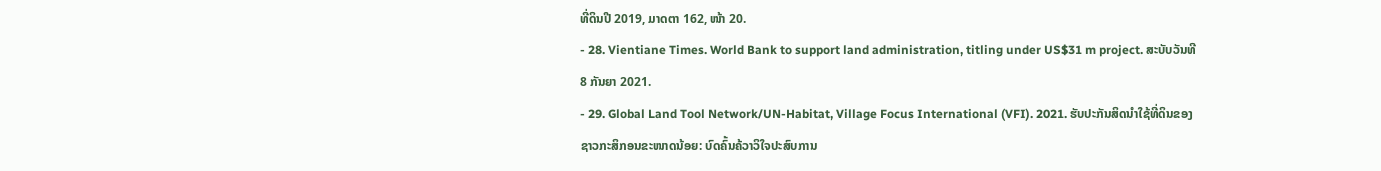ທີ່ດິນປີ 2019, ມາດຕາ 162, ໜ້າ 20.
- 28. Vientiane Times. World Bank to support land administration, titling under US$31 m project. ສະບັບວັນທີ 8 ກັນຍາ 2021.
- 29. Global Land Tool Network/UN-Habitat, Village Focus International (VFI). 2021. ຮັບປະກັນສິດນຳໃຊ້ທີ່ດິນຂອງຊາວກະສິກອນຂະໜາດນ້ອຍ: ບົດຄົ້ນຄ້ວາວິໃຈປະສົບການ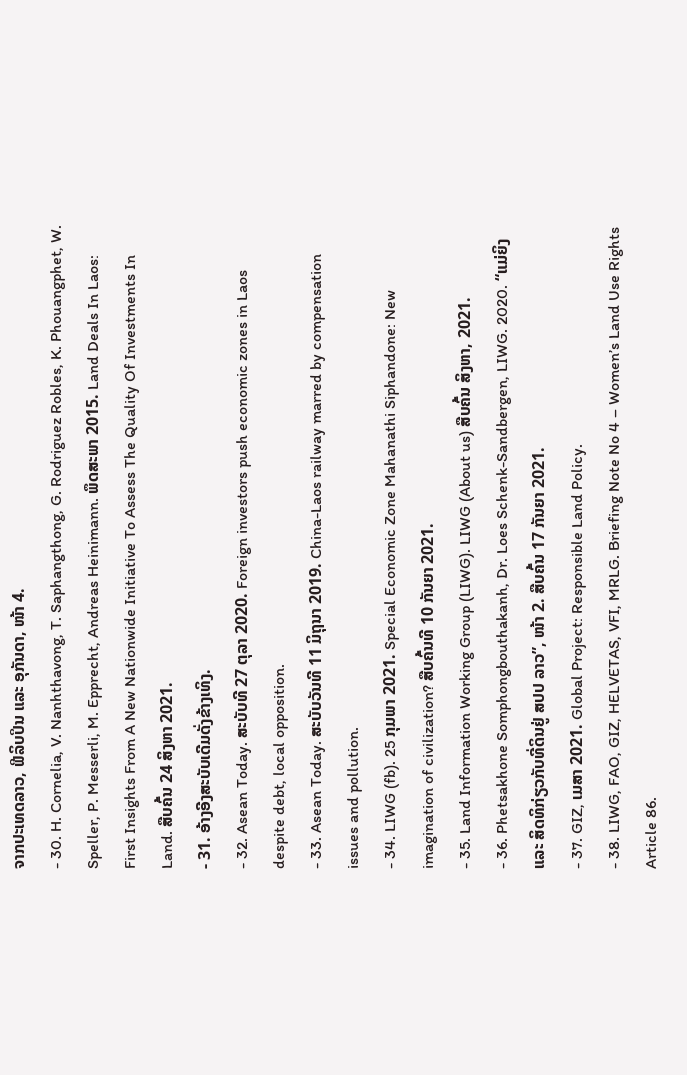ຈາກປະເທດລາວ, ຟີລິບປິນ ແລະ ອຸກັນດາ, ໜ້າ 4.
- 30. H. Cornelia, V. Nanhthavong, T. Saphangthong, G. Rodriguez Robles, K. Phouangphet, W. Speller, P. Messerli, M. Epprecht, Andreas Heinimann. ພຶດສະພາ 2015. Land Deals In Laos: First Insights From A New Nationwide Initiative To Assess The Quality Of Investments In Land. ສືບຄົ້ນ 24 ສິງຫາ 2021.
- 31. ອ້າງອີງສະບັບເດີມດັ່ງຂ້າງເທິງ.
- 32. Asean Today. ສະບັບທີ 27 ຕຸລາ 2020. Foreign investors push economic zones in Laos despite debt, local opposition.
- 33. Asean Today. ສະບັບວັນທີ 11 ມິຖຸນາ 2019. China-Laos railway marred by compensation issues and pollution.
- 34. LIWG (fb). 25 ກຸມພາ 2021. Special Economic Zone Mahanathi Siphandone: New imagination of civilization? ສືບຄົ້ນທີ 10 ກັນຍາ 2021.
- 35. Land Information Working Group (LIWG). LIWG (About us) ສືບຄົ້ນ ສິງຫາ, 2021.
- 36. Phetsakhone Somphongbouthakanh, Dr. Loes Schenk-Sandbergen, LIWG. 2020. “ແມ່ຍິງ ແລະ ສິດທິກ່ຽວກັບທີ່ດິນຢູ່ ສປປ ລາວ”, ໜ້າ 2. ສືບຄົ້ນ 17 ກັນຍາ 2021.
- 37. GIZ, ເມສາ 2021. Global Project: Responsible Land Policy.
- 38. LIWG, FAO, GIZ, HELVETAS, VFI, MRLG. Briefing Note No 4 – Women’s Land Use Rights Article 86.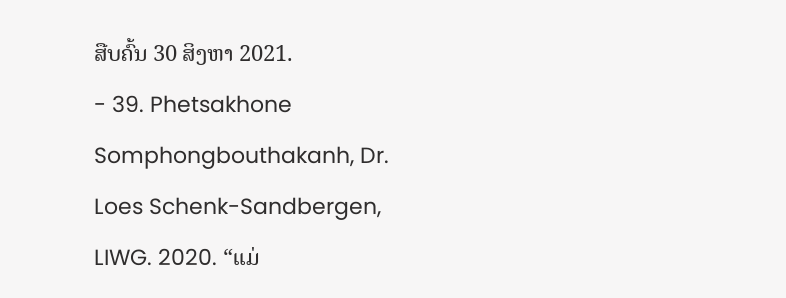ສືບຄົ້ນ 30 ສິງຫາ 2021.
- 39. Phetsakhone Somphongbouthakanh, Dr. Loes Schenk-Sandbergen, LIWG. 2020. “ແມ່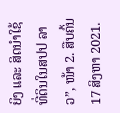ຍິງ ແລະ ສິດນຳໃຊ້ທີ່ດິນໃນສປປ ລາວ”, ໜ້າ 2. ສືບຄົ້ນ 17 ສິງຫາ 2021.